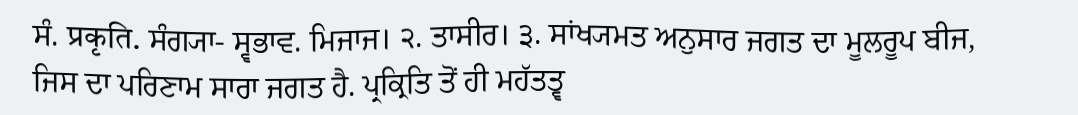ਸੰ. प्रकृति. ਸੰਗ੍ਯਾ- ਸ੍ਵਭਾਵ. ਮਿਜਾਜ। ੨. ਤਾਸੀਰ। ੩. ਸਾਂਖ੍ਯਮਤ ਅਨੁਸਾਰ ਜਗਤ ਦਾ ਮੂਲਰੂਪ ਬੀਜ, ਜਿਸ ਦਾ ਪਰਿਣਾਮ ਸਾਰਾ ਜਗਤ ਹੈ. ਪ੍ਰਕ੍ਰਿਤਿ ਤੋਂ ਹੀ ਮਹੱਤਤ੍ਵ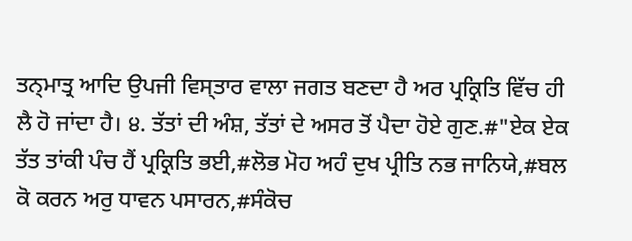ਤਨ੍ਮਾਤ੍ਰ ਆਦਿ ਉਪਜੀ ਵਿਸ੍ਤਾਰ ਵਾਲਾ ਜਗਤ ਬਣਦਾ ਹੈ ਅਰ ਪ੍ਰਕ੍ਰਿਤਿ ਵਿੱਚ ਹੀ ਲੈ ਹੋ ਜਾਂਦਾ ਹੈ। ੪. ਤੱਤਾਂ ਦੀ ਅੰਸ਼, ਤੱਤਾਂ ਦੇ ਅਸਰ ਤੋਂ ਪੈਦਾ ਹੋਏ ਗੁਣ.#"ਏਕ ਏਕ ਤੱਤ ਤਾਂਕੀ ਪੰਚ ਹੈਂ ਪ੍ਰਕ੍ਰਿਤਿ ਭਈ,#ਲੋਭ ਮੋਹ ਅਹੰ ਦੁਖ ਪ੍ਰੀਤਿ ਨਭ ਜਾਨਿਯੇ,#ਬਲ ਕੋ ਕਰਨ ਅਰੁ ਧਾਵਨ ਪਸਾਰਨ,#ਸੰਕੋਚ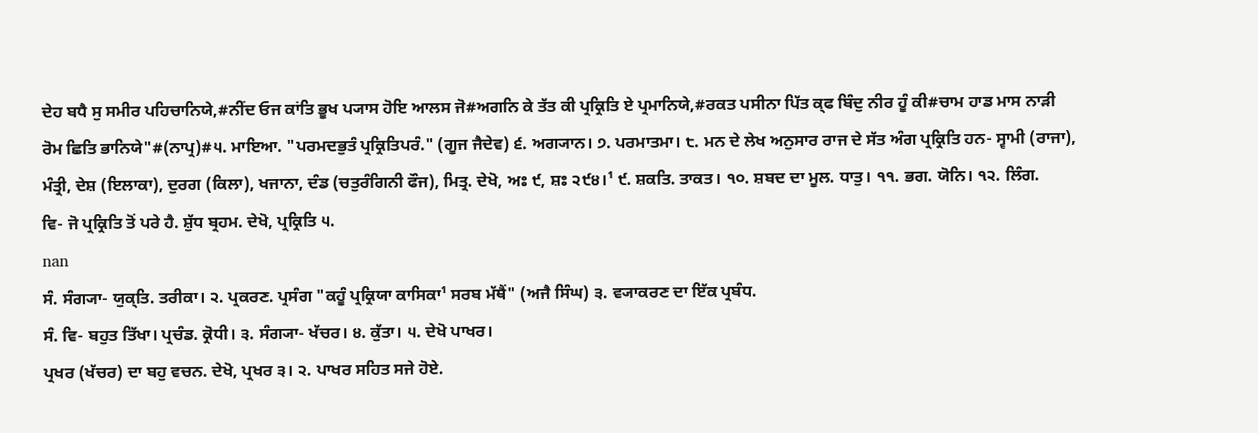ਦੇਹ ਬਧੈ ਸੁ ਸਮੀਰ ਪਹਿਚਾਨਿਯੇ,#ਨੀਂਦ ਓਜ ਕਾਂਤਿ ਭੂਖ ਪ੍ਯਾਸ ਹੋਇ ਆਲਸ ਜੋ#ਅਗਨਿ ਕੇ ਤੱਤ ਕੀ ਪ੍ਰਕ੍ਰਿਤਿ ਏ ਪ੍ਰਮਾਨਿਯੇ,#ਰਕਤ ਪਸੀਨਾ ਪਿੱਤ ਕ੍ਫ ਬਿੰਦੁ ਨੀਰ ਹੂੰ ਕੀ#ਚਾਮ ਹਾਡ ਮਾਸ ਨਾੜੀ ਰੋਮ ਛਿਤਿ ਭਾਨਿਯੇ"#(ਨਾਪ੍ਰ)#੫. ਮਾਇਆ. "ਪਰਮਦਭੁਤੰ ਪ੍ਰਕ੍ਰਿਤਿਪਰੰ." (ਗੂਜ ਜੈਦੇਵ) ੬. ਅਗ੍ਯਾਨ। ੭. ਪਰਮਾਤਮਾ। ੮. ਮਨ ਦੇ ਲੇਖ ਅਨੁਸਾਰ ਰਾਜ ਦੇ ਸੱਤ ਅੰਗ ਪ੍ਰਕ੍ਰਿਤਿ ਹਨ- ਸ੍ਵਾਮੀ (ਰਾਜਾ), ਮੰਤ੍ਰੀ, ਦੇਸ਼ (ਇਲਾਕਾ), ਦੁਰਗ (ਕਿਲਾ), ਖਜਾਨਾ, ਦੰਡ (ਚਤੁਰੰਗਿਨੀ ਫੌਜ), ਮਿਤ੍ਰ. ਦੇਖੋ, ਅਃ ੯, ਸ਼ਃ ੨੯੪।¹ ੯. ਸ਼ਕਤਿ. ਤਾਕਤ। ੧੦. ਸ਼ਬਦ ਦਾ ਮੂਲ. ਧਾਤੁ। ੧੧. ਭਗ. ਯੋਨਿ। ੧੨. ਲਿੰਗ.
ਵਿ- ਜੋ ਪ੍ਰਕ੍ਰਿਤਿ ਤੋਂ ਪਰੇ ਹੈ. ਸ਼ੁੱਧ ਬ੍ਰਹਮ. ਦੇਖੋ, ਪ੍ਰਕ੍ਰਿਤਿ ੫.
nan
ਸੰ. ਸੰਗ੍ਯਾ- ਯੁਕ੍ਤਿ. ਤਰੀਕਾ। ੨. ਪ੍ਰਕਰਣ. ਪ੍ਰਸੰਗ "ਕਹੂੰ ਪ੍ਰਕ੍ਰਿਯਾ ਕਾਸਿਕਾ¹ ਸਰਬ ਮੱਥੈਂ" (ਅਜੈ ਸਿੰਘ) ੩. ਵ੍ਯਾਕਰਣ ਦਾ ਇੱਕ ਪ੍ਰਬੰਧ.
ਸੰ. ਵਿ- ਬਹੁਤ ਤਿੱਖਾ। ਪ੍ਰਚੰਡ. ਕ੍ਰੋਧੀ। ੩. ਸੰਗ੍ਯਾ- ਖੱਚਰ। ੪. ਕੁੱਤਾ। ੫. ਦੇਖੋ ਪਾਖਰ।
ਪ੍ਰਖਰ (ਖੱਚਰ) ਦਾ ਬਹੁ ਵਚਨ. ਦੇਖੋ, ਪ੍ਰਖਰ ੩। ੨. ਪਾਖਰ ਸਹਿਤ ਸਜੇ ਹੋਏ.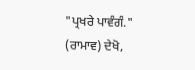"ਪ੍ਰਖਰੇ ਪਾਵੰਗੰ." (ਰਾਮਾਵ) ਦੇਖੋ,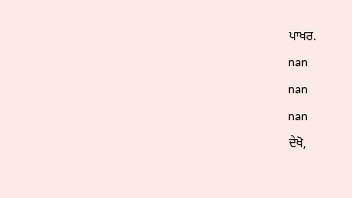ਪਾਖਰ.
nan
nan
nan
ਦੇਖੋ,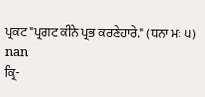ਪ੍ਰਕਟ "ਪ੍ਰਗਟ ਕੀਨੇ ਪ੍ਰਭ ਕਰਣੇਹਾਰੇ." (ਧਨਾ ਮਃ ੫)
nan
ਕ੍ਰਿ-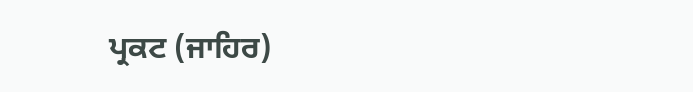ਪ੍ਰਕਟ (ਜਾਹਿਰ)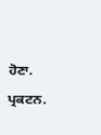ਹੋਣਾ. ਪ੍ਰਕਟਨ.